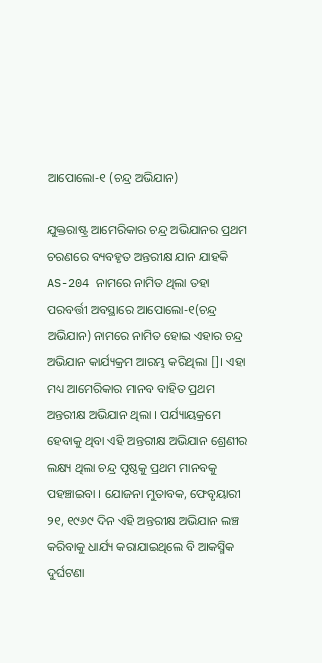ଆପୋଲୋ-୧ (ଚନ୍ଦ୍ର ଅଭିଯାନ)

ଯୁକ୍ତରାଷ୍ଟ୍ର ଆମେରିକାର ଚନ୍ଦ୍ର ଅଭିଯାନର ପ୍ରଥମ ଚରଣରେ ବ୍ୟବହୃତ ଅନ୍ତରୀକ୍ଷ ଯାନ ଯାହକି AS-204 ନାମରେ ନାମିତ ଥିଲା ତହା ପରବର୍ତ୍ତୀ ଅବସ୍ଥାରେ ଆପୋଲୋ-୧(ଚନ୍ଦ୍ର ଅଭିଯାନ) ନାମରେ ନାମିତ ହୋଇ ଏହାର ଚନ୍ଦ୍ର ଅଭିଯାନ କାର୍ଯ୍ୟକ୍ରମ ଆରମ୍ଭ କରିଥିଲା []। ଏହା ମଧ୍ୟ ଆମେରିକାର ମାନବ ବାହିତ ପ୍ରଥମ ଅନ୍ତରୀକ୍ଷ ଅଭିଯାନ ଥିଲା । ପର୍ଯ୍ୟାୟକ୍ରମେ ହେବାକୁ ଥିବା ଏହି ଅନ୍ତରୀକ୍ଷ ଅଭିଯାନ ଶ୍ରେଣୀର ଲକ୍ଷ୍ୟ ଥିଲା ଚନ୍ଦ୍ର ପୃଷ୍ଠକୁ ପ୍ରଥମ ମାନବକୁ ପହଞ୍ଚାଇବା । ଯୋଜନା ମୁତାବକ, ଫେବୃୟାରୀ ୨୧, ୧୯୬୯ ଦିନ ଏହି ଅନ୍ତରୀକ୍ଷ ଅଭିଯାନ ଲଞ୍ଚ କରିବାକୁ ଧାର୍ଯ୍ୟ କରାଯାଇଥିଲେ ବି ଆକସ୍ମିକ ଦୁର୍ଘଟଣା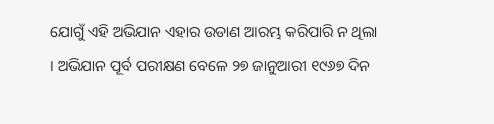ଯୋଗୁଁ ଏହି ଅଭିଯାନ ଏହାର ଉଡାଣ ଆରମ୍ଭ କରିପାରି ନ ଥିଲା । ଅଭିଯାନ ପୂର୍ବ ପରୀକ୍ଷଣ ବେଳେ ୨୭ ଜାନୁଆରୀ ୧୯୬୭ ଦିନ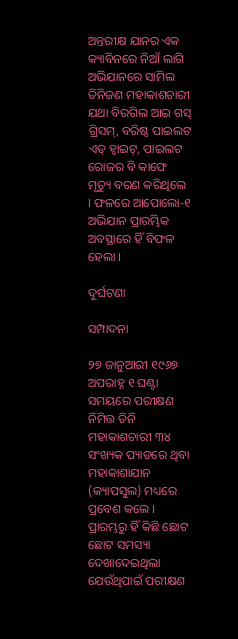ଅନ୍ତରୀକ୍ଷ ଯାନର ଏକ କ୍ୟାବିନରେ ନିଆଁ ଲାଗି ଅଭିଯାନରେ ସାମିଲ ତିନିଜଣ ମହାକାଶଚାରୀ ଯଥା ବିରଗିଲ ଆଇ ଗସ୍ ଗ୍ରିସମ୍, ବରିଷ୍ଠ ପାଇଲଟ ଏଡ୍ ହ୍ୱାଇଟ୍, ପାଇଲଟ ରୋଜର ବି କାଫେ ମୃତ୍ୟୁ ବରଣ କରିଥିଲେ । ଫଳରେ ଆପୋଲୋ-୧ ଅଭିଯାନ ପ୍ରାରମ୍ଭିକ ଅବସ୍ଥାରେ ହିଁ ବିଫଳ ହେଲା ।

ଦୁର୍ଘଟଣା

ସମ୍ପାଦନା

୨୭ ଜାନୁଆରୀ ୧୯୬୭ ଅପରାହ୍ନ ୧ ଘଣ୍ଟା ସମୟରେ ପରୀକ୍ଷଣ ନିମିତ୍ତ ତିନି ମହାକାଶଚାରୀ ୩୪ ସଂଖ୍ୟକ ପ୍ୟାଡରେ ଥିବା ମହାକାଶାଯାନ (କ୍ୟାପସୁଲ) ମଧ୍ୟରେ ପ୍ରବେଶ କଲେ । ପ୍ରାରମ୍ଭରୁ ହିଁ କିଛି ଛୋଟ ଛୋଟ ସମସ୍ୟା ଦେଖାଦେଇଥିଲା ଯେଉଁଥିପାଇଁ ପରୀକ୍ଷଣ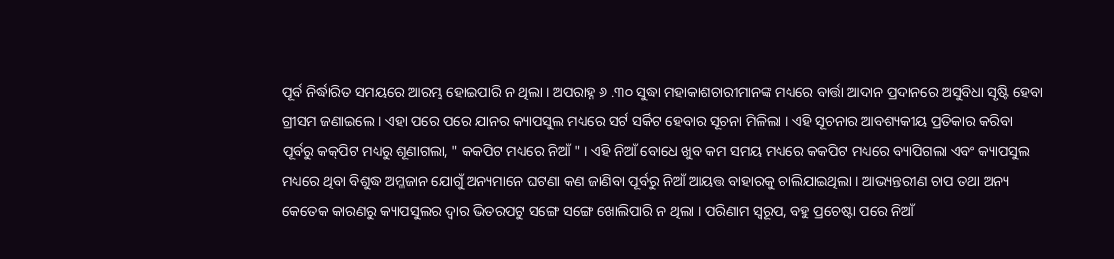ପୂର୍ବ ନିର୍ଦ୍ଧାରିତ ସମୟରେ ଆରମ୍ଭ ହୋଇପାରି ନ ଥିଲା । ଅପରାହ୍ନ ୬ .୩୦ ସୁଦ୍ଧା ମହାକାଶଚାରୀମାନଙ୍କ ମଧ୍ୟରେ ବାର୍ତ୍ତା ଆଦାନ ପ୍ରଦାନରେ ଅସୁବିଧା ସୃଷ୍ଟି ହେବା ଗ୍ରୀସମ ଜଣାଇଲେ । ଏହା ପରେ ପରେ ଯାନର କ୍ୟାପସୁଲ ମଧ୍ୟରେ ସର୍ଟ ସର୍କିଟ ହେବାର ସୂଚନା ମିଳିଲା । ଏହି ସୂଚନାର ଆବଶ୍ୟକୀୟ ପ୍ରତିକାର କରିବା ପୂର୍ବରୁ କକ୍‌ପିଟ ମଧ୍ୟରୁ ଶୂଣାଗଲା, " କକପିଟ ମଧ୍ୟରେ ନିଆଁ " । ଏହି ନିଆଁ ବୋଧେ ଖୁବ କମ ସମୟ ମଧ୍ୟରେ କକପିଟ ମଧ୍ୟରେ ବ୍ୟାପିଗଲା ଏବଂ କ୍ୟାପସୁଲ ମଧ୍ୟରେ ଥିବା ବିଶୁଦ୍ଧ ଅମ୍ଳଜାନ ଯୋଗୁଁ ଅନ୍ୟମାନେ ଘଟଣା କଣ ଜାଣିବା ପୂର୍ବରୁ ନିଆଁ ଆୟତ୍ତ ବାହାରକୁ ଚାଲିଯାଇଥିଲା । ଆଭ୍ୟନ୍ତରୀଣ ଚାପ ତଥା ଅନ୍ୟ କେତେକ କାରଣରୁ କ୍ୟାପସୁଲର ଦ୍ୱାର ଭିତରପଟୁ ସଙ୍ଗେ ସଙ୍ଗେ ଖୋଲିପାରି ନ ଥିଲା । ପରିଣାମ ସ୍ୱରୂପ, ବହୁ ପ୍ରଚେଷ୍ଟା ପରେ ନିଆଁ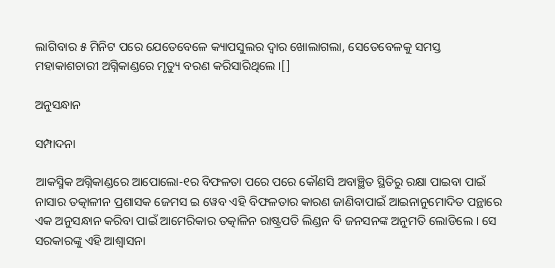ଲାଗିବାର ୫ ମିନିଟ ପରେ ଯେତେବେଳେ କ୍ୟାପସୁଲର ଦ୍ୱାର ଖୋଲାଗଲା, ସେତେବେଳକୁ ସମସ୍ତ ମହାକାଶଚାରୀ ଅଗ୍ନିକାଣ୍ଡରେ ମୃତ୍ୟୁ ବରଣ କରିସାରିଥିଲେ ।[]

ଅନୁସନ୍ଧାନ

ସମ୍ପାଦନା

ଆକସ୍ମିକ ଅଗ୍ନିକାଣ୍ଡରେ ଆପୋଲୋ-୧ର ବିଫଳତା ପରେ ପରେ କୌଣସି ଅବାଞ୍ଛିତ ସ୍ଥିତିରୁ ରକ୍ଷା ପାଇବା ପାଇଁ ନାସାର ତତ୍କାଳୀନ ପ୍ରଶାସକ ଜେମସ ଇ ୱେବ ଏହି ବିଫଳତାର କାରଣ ଜାଣିବାପାଇଁ ଆଇନାନୁମୋଦିତ ପନ୍ଥାରେ ଏକ ଅନୁସନ୍ଧାନ କରିବା ପାଇଁ ଆମେରିକାର ତତ୍କାଳିନ ରାଷ୍ଟ୍ରପତି ଲିଣ୍ଡନ ବି ଜନସନଙ୍କ ଅନୁମତି ଲୋଡିଲେ । ସେ ସରକାରଙ୍କୁ ଏହି ଆଶ୍ୱାସନା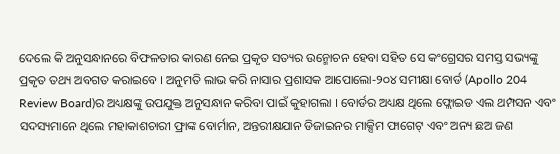ଦେଲେ କି ଅନୁସନ୍ଧାନରେ ବିଫଳତାର କାରଣ ନେଇ ପ୍ରକୃତ ସତ୍ୟର ଉନ୍ମୋଚନ ହେବା ସହିତ ସେ କଂଗ୍ରେସର ସମସ୍ତ ସଭ୍ୟଙ୍କୁ ପ୍ରକୃତ ତଥ୍ୟ ଅବଗତ କରାଇବେ । ଅନୁମତି ଲାଭ କରି ନାସାର ପ୍ରଶାସକ ଆପୋଲୋ-୨୦୪ ସମୀକ୍ଷା ବୋର୍ଡ (Apollo 204 Review Board)ର ଅଧ୍ୟକ୍ଷଙ୍କୁ ଉପଯୁକ୍ତ ଅନୁସନ୍ଧାନ କରିବା ପାଇଁ କୁହାଗଲା । ବୋର୍ଡର ଅଧ୍ୟକ୍ଷ ଥିଲେ ଫ୍ଲୋଇଡ ଏଲ ଥମ୍ପସନ ଏବଂ ସଦସ୍ୟମାନେ ଥିଲେ ମହାକାଶଚାରୀ ଫ୍ରାଙ୍କ ବୋର୍ମାନ, ଅନ୍ତରୀକ୍ଷଯାନ ଡିଜାଇନର ମାକ୍ସିମ ଫାଗେଟ୍ ଏବଂ ଅନ୍ୟ ଛଅ ଜଣ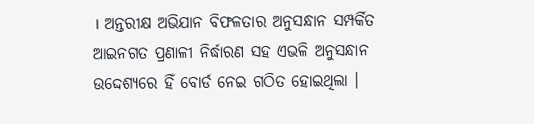। ଅନ୍ତରୀକ୍ଷ ଅଭିଯାନ ବିଫଳତାର ଅନୁସନ୍ଧାନ ସମ୍ପର୍କିତ ଆଇନଗତ ପ୍ରଣାଳୀ ନିର୍ଦ୍ଧାରଣ ସହ ଏଭଳି ଅନୁସନ୍ଧାନ ଉଦ୍ଦେଶ୍ୟରେ ହିଁ ବୋର୍ଡ ନେଇ ଗଠିତ ହୋଇଥିଲା ।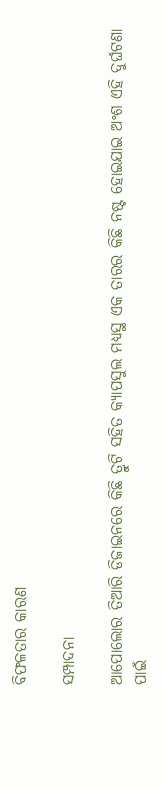ବିଫଳତାର କାରଣ

ସମ୍ପାଦନା

ଆପୋଲୋର ତିଆରି ଡିଜାଇନରେ କିଛି ତ୍ରୁଟି ସହିତ କ୍ୟାପସୁଲ ମଧ୍ୟସ୍ଥ ଏକ ତାରର କିଛି ନଷ୍ଟ ହୋଇଯାଇ ଅଂଶ ଏହି ଦୁର୍ଘଟଣା ପାଇଁ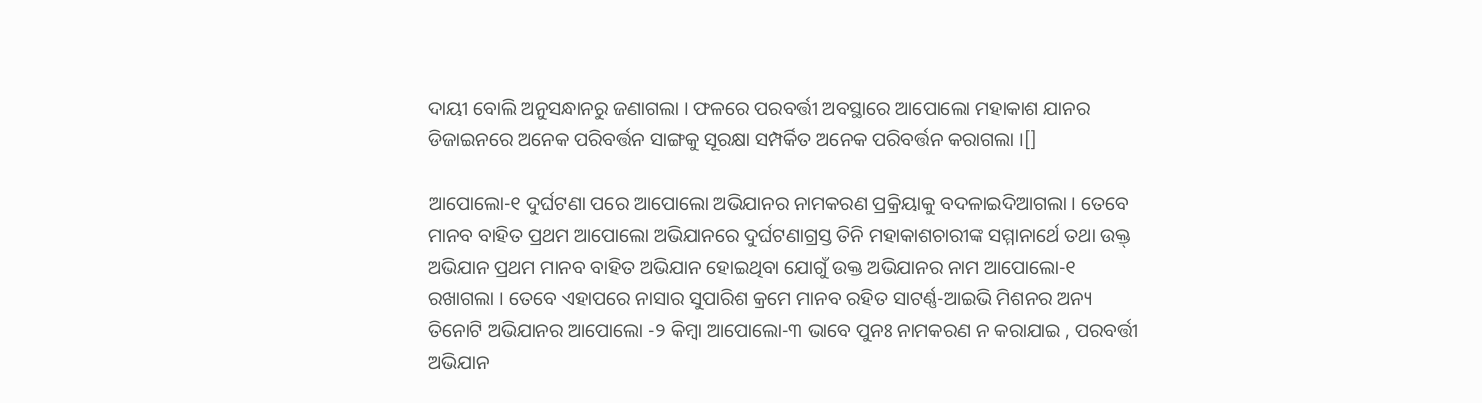ଦାୟୀ ବୋଲି ଅନୁସନ୍ଧାନରୁ ଜଣାଗଲା । ଫଳରେ ପରବର୍ତ୍ତୀ ଅବସ୍ଥାରେ ଆପୋଲୋ ମହାକାଶ ଯାନର ଡିଜାଇନରେ ଅନେକ ପରିବର୍ତ୍ତନ ସାଙ୍ଗକୁ ସୂରକ୍ଷା ସମ୍ପର୍କିତ ଅନେକ ପରିବର୍ତ୍ତନ କରାଗଲା ।[]

ଆପୋଲୋ-୧ ଦୁର୍ଘଟଣା ପରେ ଆପୋଲୋ ଅଭିଯାନର ନାମକରଣ ପ୍ରକ୍ରିୟାକୁ ବଦଳାଇଦିଆଗଲା । ତେବେ ମାନବ ବାହିତ ପ୍ରଥମ ଆପୋଲୋ ଅଭିଯାନରେ ଦୁର୍ଘଟଣାଗ୍ରସ୍ତ ତିନି ମହାକାଶଚାରୀଙ୍କ ସମ୍ମାନାର୍ଥେ ତଥା ଉକ୍ତ୍ ଅଭିଯାନ ପ୍ରଥମ ମାନବ ବାହିତ ଅଭିଯାନ ହୋଇଥିବା ଯୋଗୁଁ ଉକ୍ତ ଅଭିଯାନର ନାମ ଆପୋଲୋ-୧ ରଖାଗଲା । ତେବେ ଏହାପରେ ନାସାର ସୁପାରିଶ କ୍ରମେ ମାନବ ରହିତ ସାଟର୍ଣ୍ଣ-ଆଇଭି ମିଶନର ଅନ୍ୟ ତିନୋଟି ଅଭିଯାନର ଆପୋଲୋ -୨ କିମ୍ବା ଆପୋଲୋ-୩ ଭାବେ ପୁନଃ ନାମକରଣ ନ କରାଯାଇ , ପରବର୍ତ୍ତୀ ଅଭିଯାନ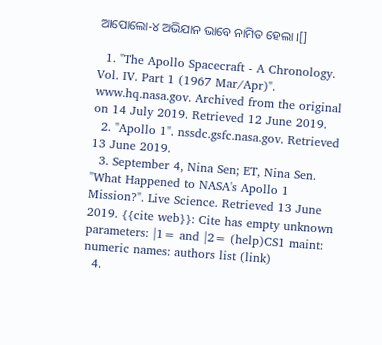ଆପୋଲୋ-୪ ଅଭିଯାନ ଭାବେ ନାମିତ ହେଲା ।[]

  1. "The Apollo Spacecraft - A Chronology. Vol. IV. Part 1 (1967 Mar/Apr)". www.hq.nasa.gov. Archived from the original on 14 July 2019. Retrieved 12 June 2019.
  2. "Apollo 1". nssdc.gsfc.nasa.gov. Retrieved 13 June 2019.
  3. September 4, Nina Sen; ET, Nina Sen. "What Happened to NASA's Apollo 1 Mission?". Live Science. Retrieved 13 June 2019. {{cite web}}: Cite has empty unknown parameters: |1= and |2= (help)CS1 maint: numeric names: authors list (link)
  4.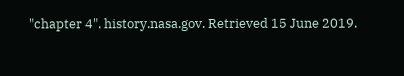"chapter 4". history.nasa.gov. Retrieved 15 June 2019.